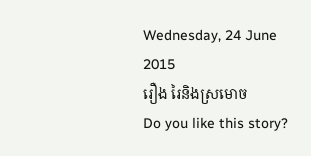Wednesday, 24 June 2015
រឿង រៃនិងស្រមោច
Do you like this story?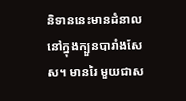និទាននេះមានដំនាលនៅក្នុងក្បួនបារាំងសែស។ មានរៃ មួយជាស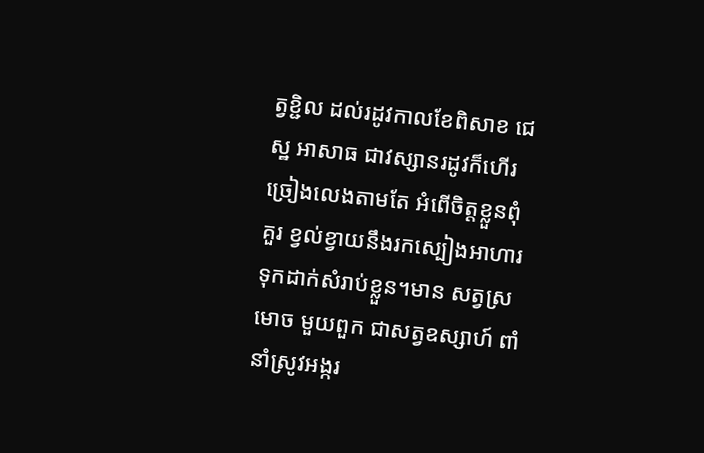ត្វខ្ជិល ដល់រដូវកាលខែពិសាខ ជេស្ឋ អាសាធ ជាវស្សានរដូវក៏ហើរ ច្រៀងលេងតាមតែ អំពើចិត្ដខ្លួនពុំគួរ ខ្វល់ខ្វាយនឹងរកស្បៀងអាហារទុកដាក់សំរាប់ខ្លួន។មាន សត្វស្រមោច មួយពួក ជាសត្វឧស្សាហ៍ ពាំនាំស្រូវអង្ករ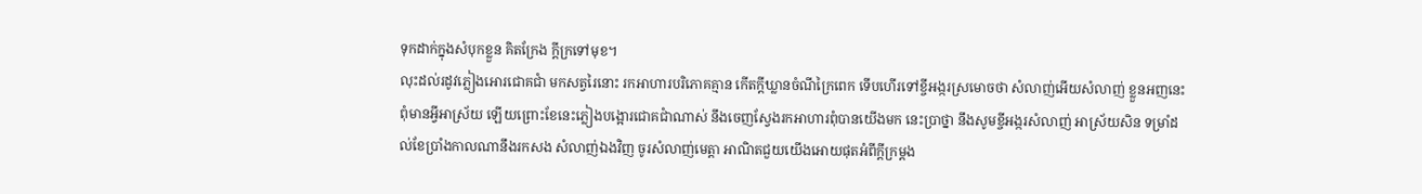ទុកដាក់ក្នុងសំបុកខ្លួន គិតក្រែង ក្ដីក្រទៅមុខ។
លុះដល់រដូវភ្លៀងអោរជោគជាំ មកសត្វរៃនោះ រកអាហារបរិភោគគ្មាន កើតក្ដីឃ្លានចំណីក្រៃពេក ទើបហើរទៅខ្ចីអង្ករស្រមោចថា សំលាញ់អើយសំលាញ់ ខ្លួនអញនេះ ពុំមានអ្វីអាស្រ័យ ឡើយព្រោះខែនេះភ្លៀងបង្អោរជោគជាំណាស់ នឹងចេញស្វែងរកអាហារពុំបានយើងមក នេះប្រាថ្នា នឹងសូមខ្ចីអង្ករសំលាញ់ អាស្រ័យសិន ទម្រាំដល់ខែប្រាំងកាលណានឹងរកសង សំលាញ់ឯងវិញ ចូរសំលាញ់មេត្តា អាណិតជួយយើងអោយផុតអំពីក្ដីក្រម្ដង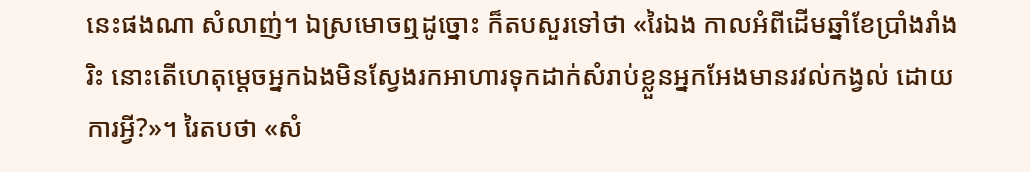នេះផងណា សំលាញ់។ ឯស្រមោចឮដូច្នោះ ក៏តបសួរទៅថា «រៃឯង កាលអំពីដើមឆ្នាំខែប្រាំងរាំងរិះ នោះតើហេតុម្ដេចអ្នកឯងមិនស្វែងរកអាហារទុកដាក់សំរាប់ខ្លួនអ្នកអែងមានរវល់កង្វល់ ដោយការអ្វី?»។ រៃតបថា «សំ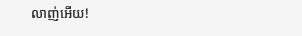លាញ់អើយ!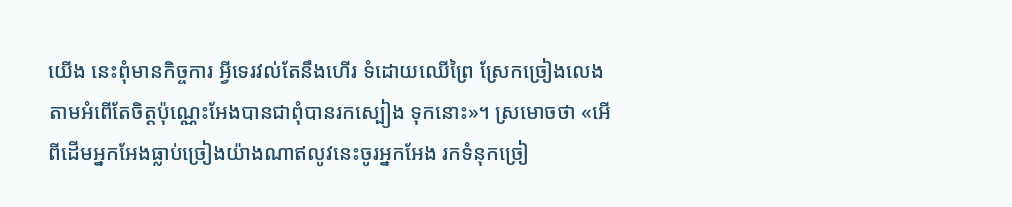យើង នេះពុំមានកិច្ចការ អ្វីទេរវល់តែនឹងហើរ ទំដោយឈើព្រៃ ស្រែកច្រៀងលេងតាមអំពើតែចិត្ដប៉ុណ្ណេះអែងបានជាពុំបានរកស្បៀង ទុកនោះ»។ ស្រមោចថា «អើពីដើមអ្នកអែងធ្លាប់ច្រៀងយ៉ាងណាឥលូវនេះចូរអ្នកអែង រកទំនុកច្រៀ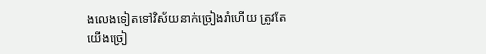ងលេងទៀតទៅវិស័យនាក់ច្រៀងរាំហើយ ត្រូវតែ យើងច្រៀ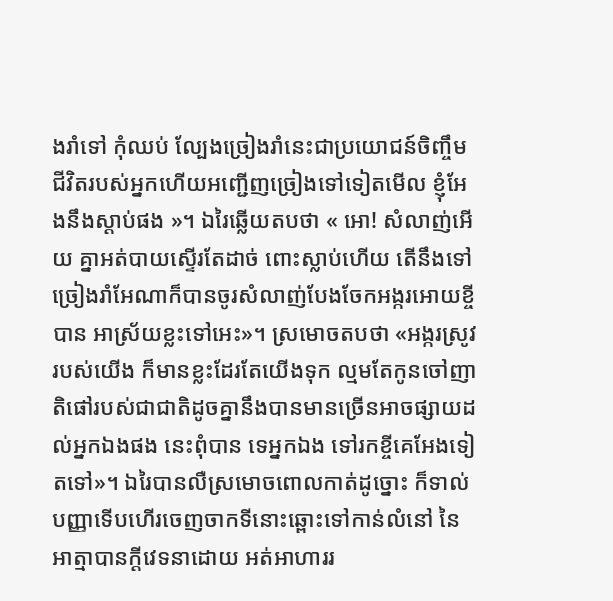ងរាំទៅ កុំឈប់ ល្បែងច្រៀងរាំនេះជាប្រយោជន៍ចិញ្ចឹមជីវិតរបស់អ្នកហើយអញ្ជើញច្រៀងទៅទៀតមើល ខ្ញុំអែងនឹងស្ដាប់ផង »។ ឯរៃឆ្លើយតបថា « អោ! សំលាញ់អើយ គ្នាអត់បាយស្ទើរតែដាច់ ពោះស្លាប់ហើយ តើនឹងទៅច្រៀងរាំអែណាក៏បានចូរសំលាញ់បែងចែកអង្ករអោយខ្ចីបាន អាស្រ័យខ្លះទៅអេះ»។ ស្រមោចតបថា «អង្ករស្រូវរបស់យើង ក៏មានខ្លះដែរតែយើងទុក ល្មមតែកូនចៅញាតិផៅរបស់ជាជាតិដូចគ្នានឹងបានមានច្រើនអាចផ្សាយដល់អ្នកឯងផង នេះពុំបាន ទេអ្នកឯង ទៅរកខ្ចីគេអែងទៀតទៅ»។ ឯរៃបានលឺស្រមោចពោលកាត់ដូច្នោះ ក៏ទាល់បញ្ញាទើបហើរចេញចាកទីនោះឆ្ពោះទៅកាន់លំនៅ នៃអាត្មាបានក្ដីវេទនាដោយ អត់អាហាររ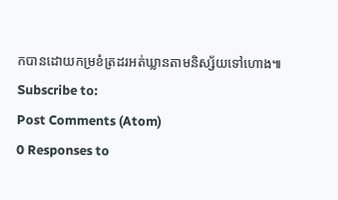កបានដោយកម្រខំត្រដរអត់ឃ្លានតាមនិស្ស័យទៅហោង៕
Subscribe to:
Post Comments (Atom)
0 Responses to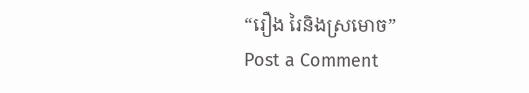“រឿង រៃនិងស្រមោច”
Post a Comment